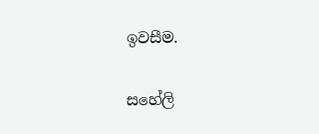ඉවසීම.

සහේලි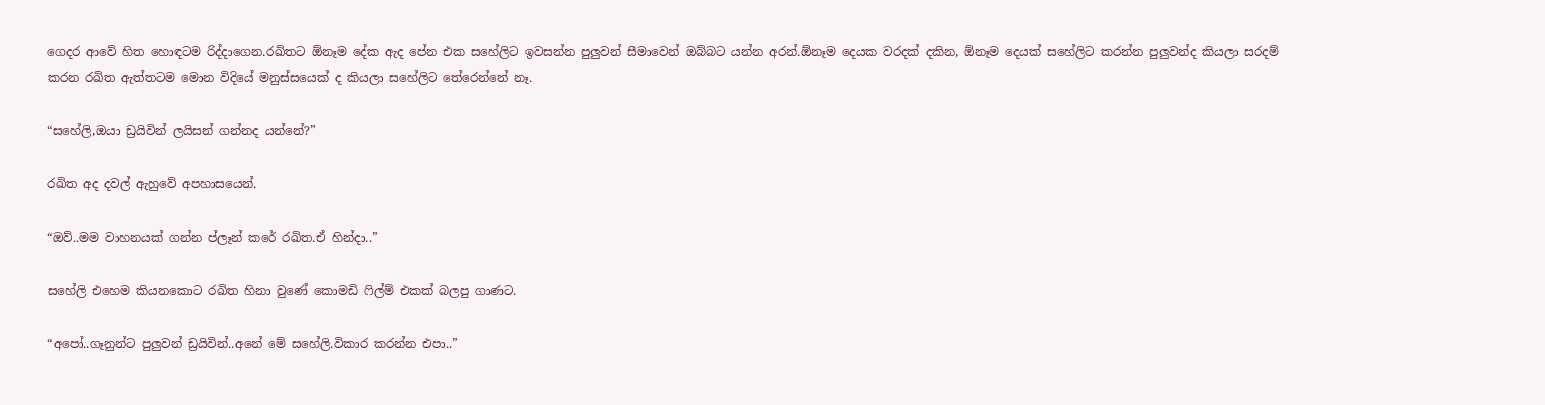ගෙදර ආවේ හිත හොඳටම රිද්දාගෙන.රඛිතට ඕනෑම දේක ඇද පේන එක සහේලිට ඉවසන්න පුලුවන් සීමාවෙන් ඔබ්බට යන්න අරන්.ඕනෑම දෙයක වරදක් දකින, ඕනෑම දෙයක් සහේලිට කරන්න පුලුවන්ද කියලා සරදම් කරන රඛිත ඇත්තටම මොන විදියේ මනුස්සයෙක් ද කියලා සහේලිට තේරෙන්නේ නෑ.

“සහේලි,ඔයා ඩ්‍රයිවින් ලයිසන් ගන්නද යන්නේ?”

රඛිත අද දවල් ඇහුවේ අපහාසයෙන්.

“ඔව්..මම වාහනයක් ගන්න ප්ලෑන් කරේ රඛිත.ඒ හින්දා..”

සහේලි එහෙම කියනකොට රඛිත හිනා වුණේ කොමඩි ෆිල්ම් එකක් බලපු ගාණට.

“අපෝ..ගෑනුන්ට පුලුවන් ඩ්‍රයිවින්..අනේ මේ සහේලි.විකාර කරන්න එපා..”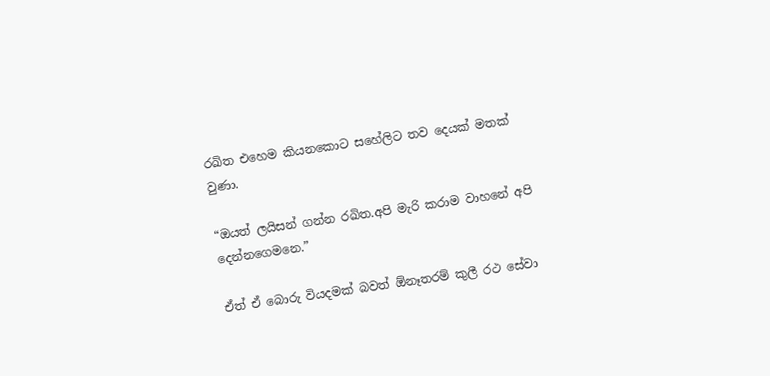රඛිත එහෙම කියනකොට සහේලිට තව දෙයක් මතක් වුණා.

“ඔයත් ලයිසන් ගන්න රඛිත.අපි මැරි කරාම වාහනේ අපි දෙන්නගෙමනෙ.”

ඒත් ඒ බොරු වියදමක් බවත් ඕනෑතරම් කුලී රථ සේවා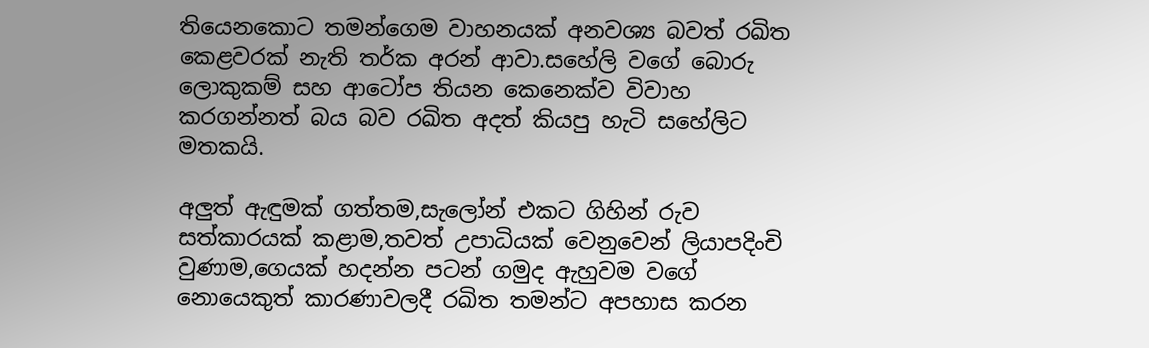තියෙනකොට තමන්ගෙම වාහනයක් අනවශ්‍ය බවත් රඛිත කෙළවරක් නැති තර්ක අරන් ආවා.සහේලි වගේ බොරු ලොකුකම් සහ ආටෝප තියන කෙනෙක්ව විවාහ කරගන්නත් බය බව රඛිත අදත් කියපු හැටි සහේලිට මතකයි.

අලුත් ඇඳුමක් ගත්තම,සැලෝන් එකට ගිහින් රුව සත්කාරයක් කළාම,තවත් උපාධියක් වෙනුවෙන් ලියාපදිංචි වුණාම,ගෙයක් හදන්න පටන් ගමුද ඇහුවම වගේ නොයෙකුත් කාරණාවලදී රඛිත තමන්ට අපහාස කරන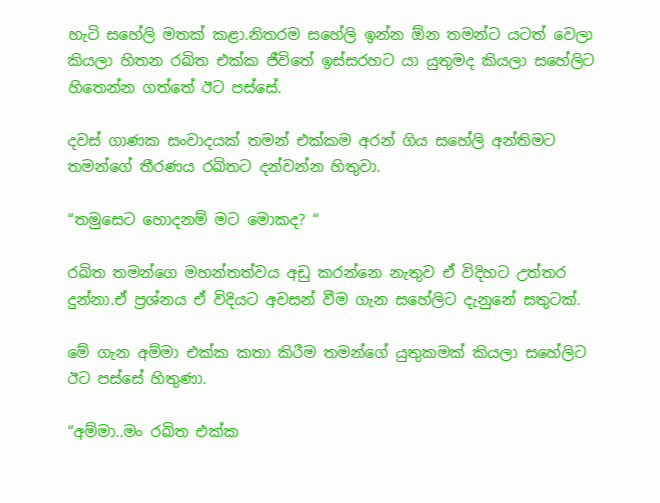හැටි සහේලි මතක් කළා.නිතරම සහේලි ඉන්න ඕන තමන්ට යටත් වෙලා කියලා හිතන රඛිත එක්ක ජීවිතේ ඉස්සරහට යා යුතුමද කියලා සහේලිට හිතෙන්න ගත්තේ ඊට පස්සේ.

දවස් ගාණක සංවාදයක් තමන් එක්කම අරන් ගිය සහේලි අන්තිමට තමන්ගේ තීරණය රඛිතට දන්වන්න හිතුවා.

“තමුසෙට හොදනම් මට මොකද? “

රඛිත තමන්ගෙ මහන්තත්වය අඩු කරන්නෙ නැතුව ඒ විදිහට උත්තර දුන්නා.ඒ ප්‍රශ්නය ඒ විදියට අවසන් වීම ගැන සහේලිට දැනුනේ සතුටක්.

මේ ගැන අම්මා එක්ක කතා කිරීම තමන්ගේ යුතුකමක් කියලා සහේලිට ඊට පස්සේ හිතුණා.

“අම්මා..මං රඛිත එක්ක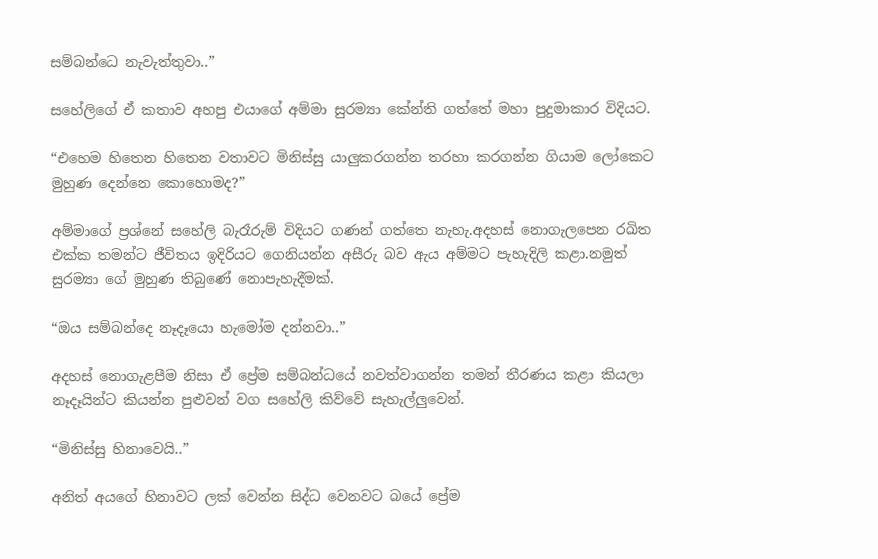සම්බන්ධෙ නැවැත්තුවා..”

සහේලිගේ ඒ කතාව අහපු එයාගේ අම්මා සුරම්‍යා කේන්ති ගත්තේ මහා පුදුමාකාර විදියට.

“එහෙම හිතෙන හිතෙන වතාවට මිනිස්සු යාලුකරගන්න තරහා කරගන්න ගියාම ලෝකෙට මුහුණ දෙන්නෙ කොහොමද?”

අම්මාගේ ප්‍රශ්නේ සහේලි බැරෑරුම් විදියට ගණන් ගත්තෙ නැහැ.අදහස් නොගැලපෙන රඛිත එක්ක තමන්ට ජීවිතය ඉදිරියට ගෙනියන්න අසීරු බව ඇය අම්මට පැහැදිලි කළා.නමුත් සුරම්‍යා ගේ මුහුණ තිබුණේ නොපැහැදීමක්.

“ඔය සම්බන්දෙ නෑදෑයො හැමෝම දන්නවා..”

අදහස් නොගැළපීම නිසා ඒ ප්‍රේම සම්බන්ධයේ නවත්වාගන්න තමන් තීරණය කළා කියලා නෑදෑයින්ට කියන්න පුළුවන් වග සහේලි කිව්වේ සැහැල්ලුවෙන්.

“මිනිස්සු හිනාවෙයි..”

අනිත් අයගේ හිනාවට ලක් වෙන්න සිද්ධ වෙනවට බයේ ප්‍රේම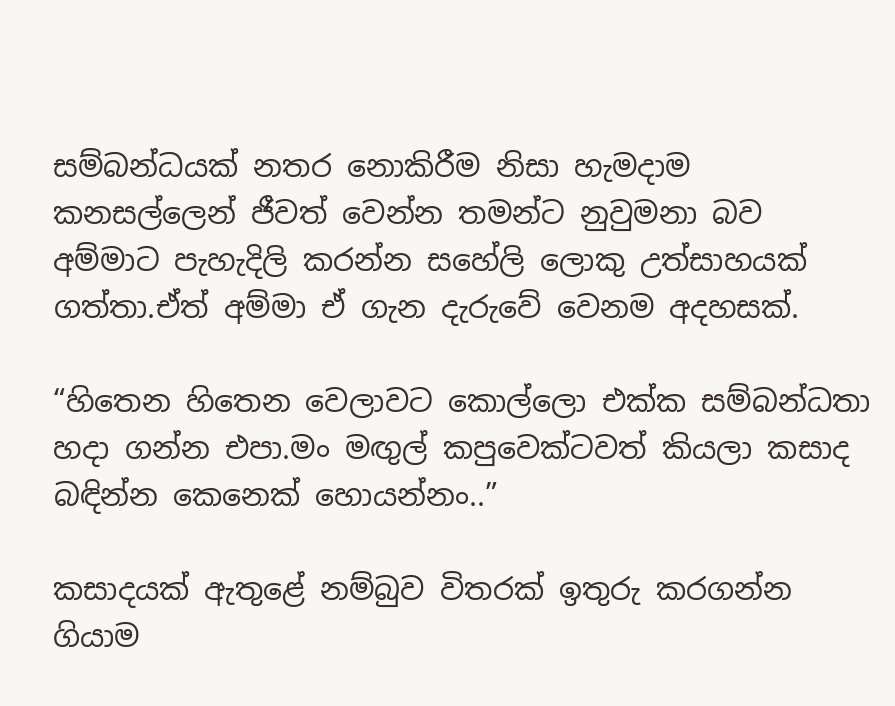සම්බන්ධයක් නතර නොකිරීම නිසා හැමදාම කනසල්ලෙන් ජීවත් වෙන්න තමන්‍ට නුවුමනා බව අම්මාට පැහැදිලි කරන්න සහේලි ලොකු උත්සාහයක් ගත්තා.ඒත් අම්මා ඒ ගැන දැරුවේ වෙනම අදහසක්.

“හිතෙන හිතෙන වෙලාවට කොල්ලො එක්ක සම්බන්ධතා හදා ගන්න එපා.මං මඟුල් කපුවෙක්ටවත් කියලා කසාද බඳින්න කෙනෙක් හොයන්නං..”

කසාදයක් ඇතුළේ නම්බුව විතරක් ඉතුරු කරගන්න ගියාම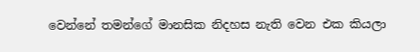වෙන්නේ තමන්ගේ මානසික නිදහස නැති වෙන එක කියලා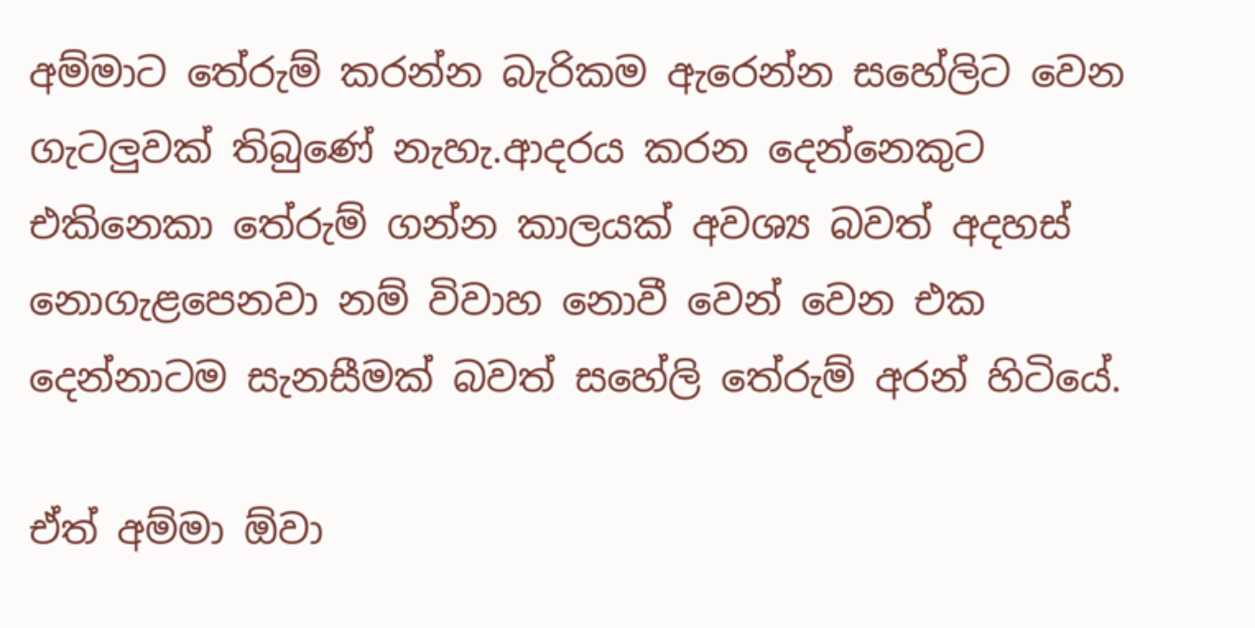අම්මාට තේරුම් කරන්න බැරිකම ඇරෙන්න සහේලිට වෙන ගැටලුවක් තිබුණේ නැහැ.ආදරය කරන දෙන්නෙකුට එකිනෙකා තේරුම් ගන්න කාලයක් අවශ්‍ය බවත් අදහස් නොගැළපෙනවා නම් විවාහ නොවී වෙන් වෙන එක දෙන්නාටම සැනසීමක් බවත් සහේලි තේරුම් අරන් හිටියේ.

ඒත් අම්මා ඕවා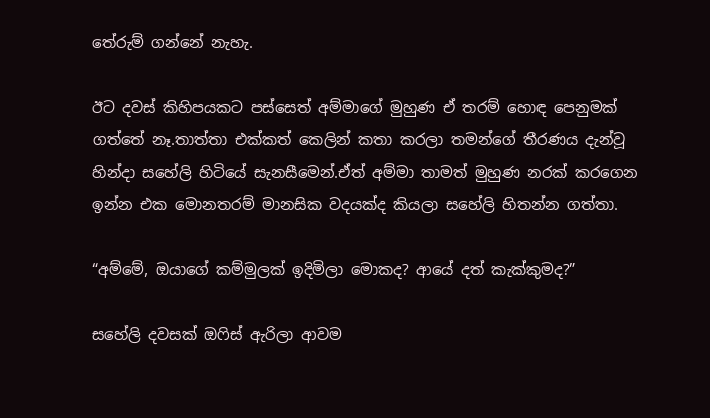තේරුම් ගන්නේ නැහැ.

ඊට දවස් කිහිපයකට පස්සෙත් අම්මාගේ මුහුණ ඒ තරම් හොඳ පෙනුමක් ගත්තේ නෑ.තාත්තා එක්කත් කෙලින් කතා කරලා තමන්ගේ තීරණය දැන්වූ හින්දා සහේලි හිටියේ සැනසීමෙන්.ඒත් අම්මා තාමත් මුහුණ නරක් කරගෙන ඉන්න එක මොනතරම් මානසික වදයක්ද කියලා සහේලි හිතන්න ගත්තා.

“අම්මේ, ඔයාගේ කම්මුලක් ඉදිමිලා මොකද? ආයේ දත් කැක්කුමද?”

සහේලි දවසක් ඔෆිස් ඇරිලා ආවම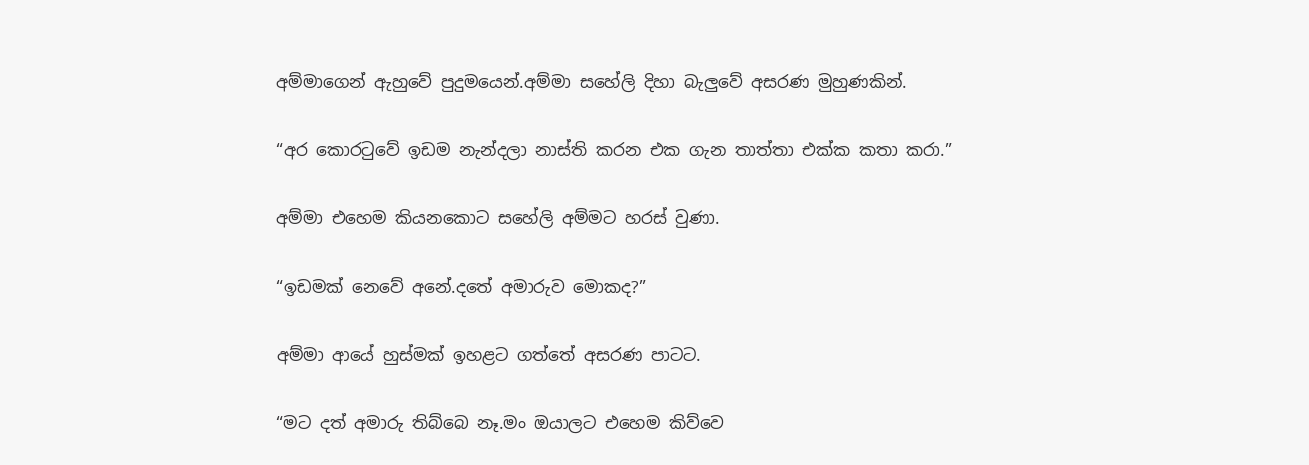අම්මාගෙන් ඇහුවේ පුදුමයෙන්.අම්මා සහේලි දිහා බැලුවේ අසරණ මුහුණකින්.

“අර කොරටුවේ ඉඩම නැන්දලා නාස්ති කරන එක ගැන තාත්තා එක්ක කතා කරා.”

අම්මා එහෙම කියනකොට සහේලි අම්මට හරස් වුණා.

“ඉඩමක් නෙවේ අනේ.දතේ අමාරුව මොකද?”

අම්මා ආයේ හුස්මක් ඉහළට ගත්තේ අසරණ පාටට.

“මට දත් අමාරු තිබ්බෙ නෑ.මං ඔයාලට එහෙම කිව්වෙ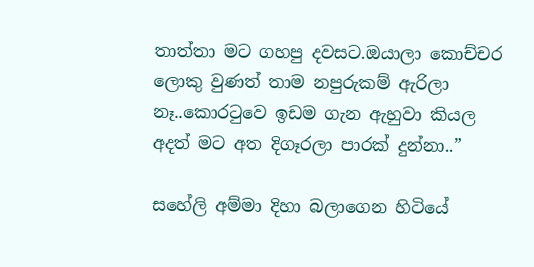තාත්තා මට ගහපු දවසට.ඔයාලා කොච්චර ලොකු වුණත් තාම නපුරුකම් ඇරිලා නෑ..කොරටුවෙ ඉඩම ගැන ඇහුවා කියල අදත් මට අත දිගෑරලා පාරක් දුන්නා..”

සහේලි අම්මා දිහා බලාගෙන හිටියේ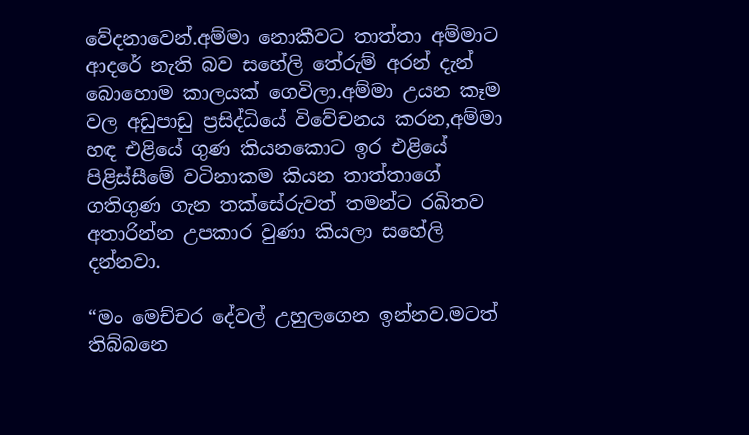වේදනාවෙන්.අම්මා නොකීවට තාත්තා අම්මාට ආදරේ නැති බව සහේලි තේරුම් අරන් දැන් බොහොම කාලයක් ගෙවිලා.අම්මා උයන කෑම වල අඩුපාඩු ප්‍රසිද්ධියේ විවේචනය කරන,අම්මා හඳ එළියේ ගුණ කියනකොට ඉර එළියේ පිළිස්සීමේ වටිනාකම කියන තාත්තාගේ ගතිගුණ ගැන තක්සේරුවත් තමන්‍ට රඛිතව අතාරින්න උපකාර වුණා කියලා සහේලි දන්නවා.

“මං මෙච්චර දේවල් උහුලගෙන ඉන්නව.මටත් තිබ්බනෙ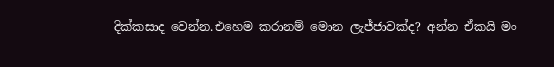දික්කසාද වෙන්න.එහෙම කරානම් මොන ලැජ්ජාවක්ද? අන්න ඒකයි මං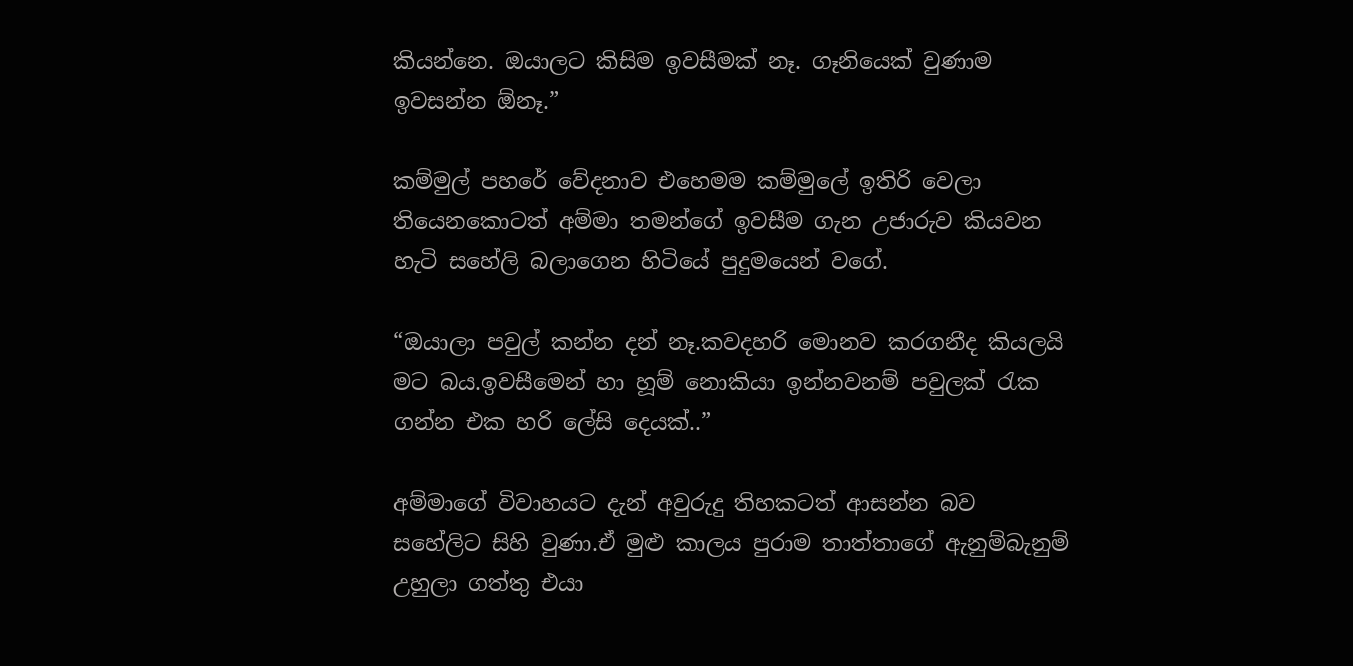කියන්නෙ. ඔයාලට කිසිම ඉවසීමක් නෑ. ගෑනියෙක් වුණාම ඉවසන්න ඕනෑ.”

කම්මුල් පහරේ වේදනාව එහෙමම කම්මුලේ ඉතිරි වෙලා තියෙනකොටත් අම්මා තමන්ගේ ඉවසීම ගැන උජාරුව කියවන හැටි සහේලි බලාගෙන හිටියේ පුදුමයෙන් වගේ.

“ඔයාලා පවුල් කන්න දන් නෑ.කවදහරි මොනව කරගනීද කියලයි මට බය.ඉවසීමෙන් හා හූම් නොකියා ඉන්නවනම් පවුලක් රැක ගන්න එක හරි ලේසි දෙයක්..”

අම්මාගේ විවාහයට දැන් අවුරුදු තිහකටත් ආසන්න බව සහේලිට සිහි වුණා.ඒ මුළු කාලය පුරාම තාත්තාගේ ඇනුම්බැනුම් උහුලා ගත්තු එයා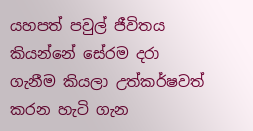යහපත් පවුල් ජීවිතය කියන්නේ සේරම දරා ගැනීම කියලා උත්කර්ෂවත් කරන හැටි ගැන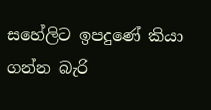සහේලිට ඉපදුණේ කියා ගන්න බැරි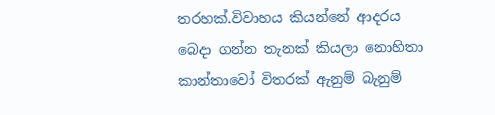තරහක්.විවාහය කියන්නේ ආදරය බෙදා ගන්න තැනක් කියලා නොහිතා කාන්තාවෝ විතරක් ඇනුම් බැනුම්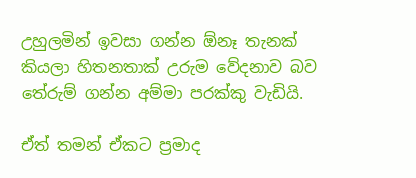උහුලමින් ඉවසා ගන්න ඕනෑ තැනක් කියලා හිතනතාක් උරුම වේදනාව බව තේරුම් ගන්න අම්මා පරක්කු වැඩියි.

ඒත් තමන් ඒකට ප්‍රමාද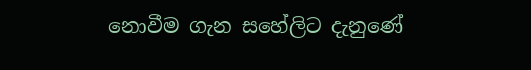නොවීම ගැන සහේලිට දැනුණේ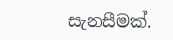සැනසීමක්.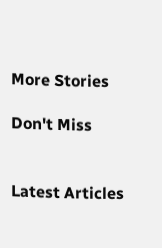More Stories

Don't Miss


Latest Articles